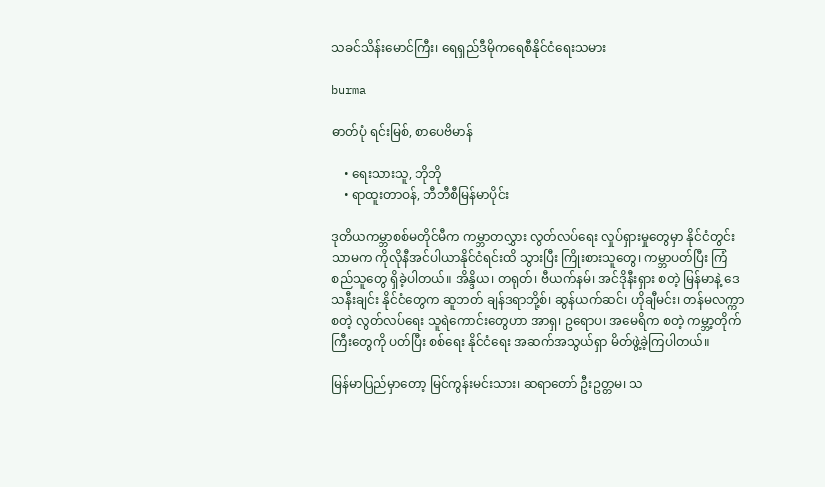သခင်သိန်းမောင်ကြီး၊ ရေရှည်ဒီမိုကရေစီနိုင်ငံရေးသမား

burma

ဓာတ်ပုံ ရင်းမြစ်, စာပေဗိမာန်

    • ရေးသားသူ, ဘိုဘို
    • ရာထူးတာဝန်, ဘီဘီစီမြန်မာပိုင်း

ဒုတိယကမ္ဘာစစ်မတိုင်မီက ကမ္ဘာတလွှား လွတ်လပ်ရေး လှုပ်ရှားမှုတွေမှာ နိုင်ငံတွင်းသာမက ကိုလိုနီအင်ပါယာနိုင်ငံရင်းထိ သွားပြီး ကြိုးစားသူတွေ၊ ကမ္ဘာပတ်ပြီး ကြံစည်သူတွေ ရှိခဲ့ပါတယ်။ အိန္ဒိယ၊ တရုတ်၊ ဗီယက်နမ်၊ အင်ဒိုနီးရှား စတဲ့ မြန်မာနဲ့ ဒေသနီးချင်း နိုင်ငံတွေက ဆူဘတ် ချန်ဒရာဘို့စ်၊ ဆွန်ယက်ဆင်၊ ဟိုချီမင်း၊ တန်မလက္ကာ စတဲ့ လွတ်လပ်ရေး သူရဲကောင်းတွေဟာ အာရှ၊ ဥရောပ၊ အမေရိက စတဲ့ ကမ္ဘာ့တိုက်ကြီးတွေကို ပတ်ပြီး စစ်ရေး နိုင်ငံရေး အဆက်အသွယ်ရှာ မိတ်ဖွဲ့ခဲ့ကြပါတယ်။

မြန်မာပြည်မှာတော့ မြင်ကွန်းမင်းသား၊ ဆရာတော် ဦးဥတ္တမ၊ သ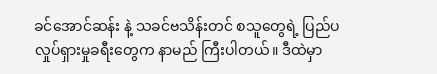ခင်အောင်ဆန်း နဲ့ သခင်ဗသိန်းတင် စသူတွေရဲ့ ပြည်ပလှုပ်ရှားမှုခရီးတွေက နာမည် ကြီးပါတယ်။ ဒီထဲမှာ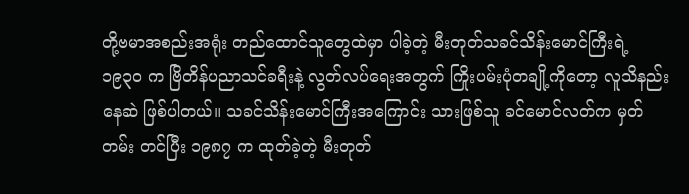တို့ဗမာအစည်းအရုံး တည်ထောင်သူတွေထဲမှာ ပါခဲ့တဲ့ မီးတုတ်သခင်သိန်းမောင်ကြီးရဲ့ ၁၉၃၀ က ဗြိတိန်ပညာသင်ခရီးနဲ့ လွတ်လပ်ရေးအတွက် ကြိုးပမ်းပုံတချို့ကိုတော့ လူသိနည်းနေဆဲ ဖြစ်ပါတယ်။ သခင်သိန်းမောင်ကြီးအကြောင်း သားဖြစ်သူ ခင်မောင်လတ်က မှတ်တမ်း တင်ပြီး ၁၉၈၇ က ထုတ်ခဲ့တဲ့ မီးတုတ်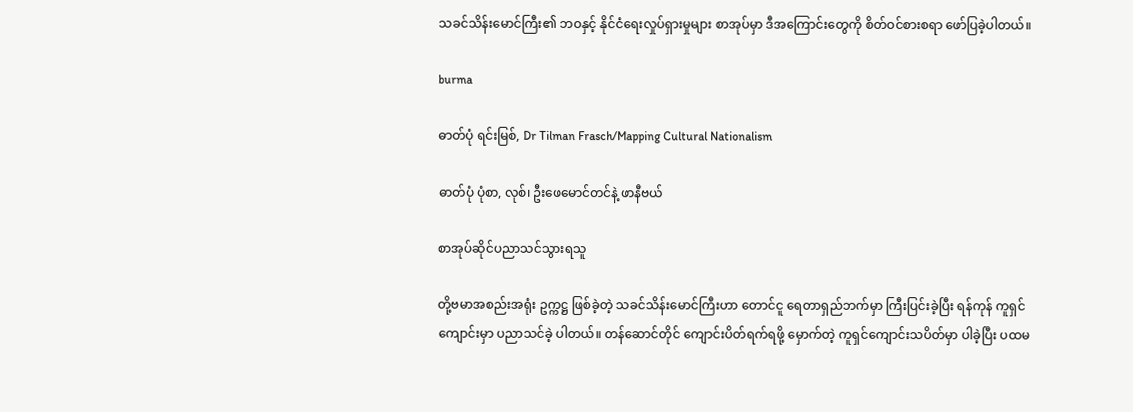သခင်သိန်းမောင်ကြီး၏ ဘဝနှင့် နိုင်ငံရေးလှုပ်ရှားမှုများ စာအုပ်မှာ ဒီအကြောင်းတွေကို စိတ်ဝင်စားစရာ ဖော်ပြခဲ့ပါတယ်။

burma

ဓာတ်ပုံ ရင်းမြစ်, Dr Tilman Frasch/Mapping Cultural Nationalism

ဓာတ်ပုံ ပုံစာ, လုစ်၊ ဦးဖေမောင်တင်နဲ့ ဖာနီဗယ်

စာအုပ်ဆိုင်ပညာသင်သွားရသူ

တို့ဗမာအစည်းအရုံး ဥက္ကဋ္ဌ ဖြစ်ခဲ့တဲ့ သခင်သိန်းမောင်ကြီးဟာ တောင်ငူ ရေတာရှည်ဘက်မှာ ကြီးပြင်းခဲ့ပြီး ရန်ကုန် ကူရှင်ကျောင်းမှာ ပညာသင်ခဲ့ ပါတယ်။ တန်ဆောင်တိုင် ကျောင်းပိတ်ရက်ရဖို့ မှောက်တဲ့ ကူရှင်ကျောင်းသပိတ်မှာ ပါခဲ့ပြီး ပထမ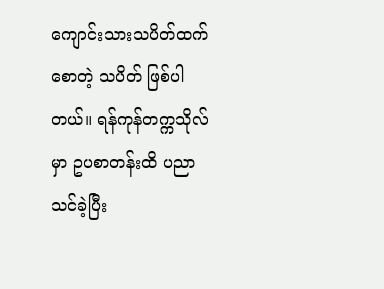ကျောင်းသားသပိတ်ထက် စောတဲ့ သပိတ် ဖြစ်ပါတယ်။ ရန်ကုန်တက္ကသိုလ်မှာ ဥပစာတန်းထိ ပညာသင်ခဲ့ပြီး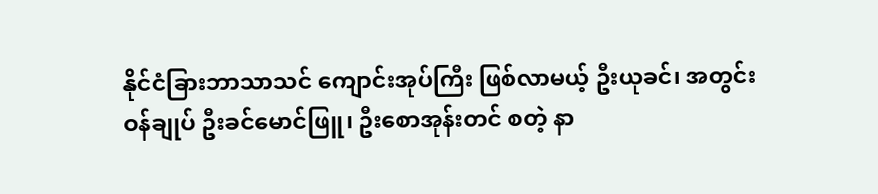နိုင်ငံခြားဘာသာသင် ကျောင်းအုပ်ကြီး ဖြစ်လာမယ့် ဦးယုခင်၊ အတွင်းဝန်ချုပ် ဦးခင်မောင်ဖြူ၊ ဦးစောအုန်းတင် စတဲ့ နာ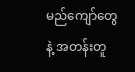မည်ကျော်တွေနဲ့ အတန်းတူ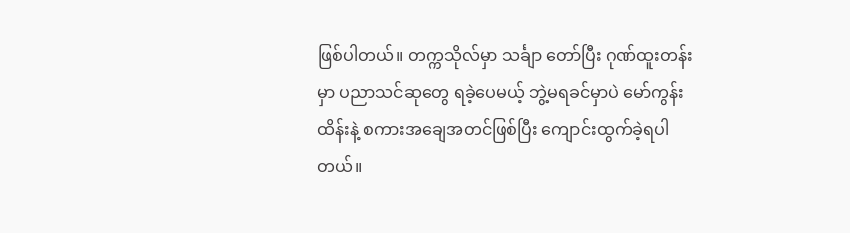ဖြစ်ပါတယ်။ တက္ကသိုလ်မှာ သင်္ချာ တော်ပြီး ဂုဏ်ထူးတန်းမှာ ပညာသင်ဆုတွေ ရခဲ့ပေမယ့် ဘွဲ့မရခင်မှာပဲ မော်ကွန်းထိန်းနဲ့ စကားအချေအတင်ဖြစ်ပြီး ကျောင်းထွက်ခဲ့ရပါတယ်။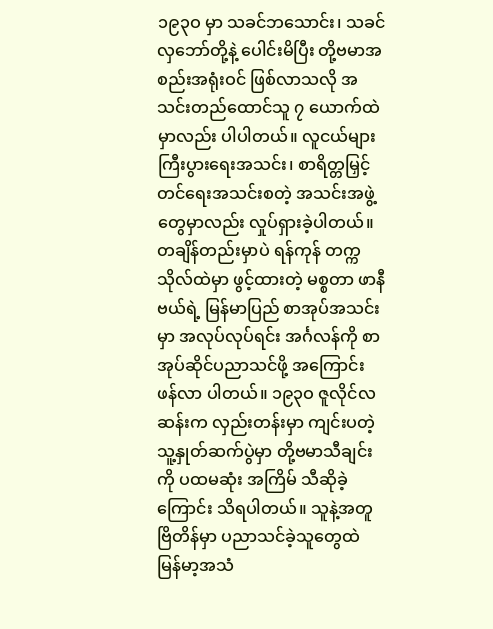၁၉၃ဝ မှာ သခင်ဘသောင်း၊ သခင်လှဘော်တို့နဲ့ ပေါင်းမိပြီး တို့ဗမာအစည်းအရုံးဝင် ဖြစ်လာသလို အသင်းတည်ထောင်သူ ၇ ယောက်ထဲမှာလည်း ပါပါတယ်။ လူငယ်များ ကြီးပွားရေးအသင်း၊ စာရိတ္တမြှင့်တင်ရေးအသင်းစတဲ့ အသင်းအဖွဲ့တွေမှာလည်း လှုပ်ရှားခဲ့ပါတယ်။ တချိန်တည်းမှာပဲ ရန်ကုန် တက္ကသိုလ်ထဲမှာ ဖွင့်ထားတဲ့ မစ္စတာ ဖာနီဗယ်ရဲ့ မြန်မာပြည် စာအုပ်အသင်းမှာ အလုပ်လုပ်ရင်း အင်္ဂလန်ကို စာအုပ်ဆိုင်ပညာသင်ဖို့ အကြောင်း ဖန်လာ ပါတယ်။ ၁၉၃ဝ ဇူလိုင်လဆန်းက လှည်းတန်းမှာ ကျင်းပတဲ့ သူ့နှုတ်ဆက်ပွဲမှာ တို့ဗမာသီချင်းကို ပထမဆုံး အကြိမ် သီဆိုခဲ့ကြောင်း သိရပါတယ်။ သူနဲ့အတူ ဗြိတိန်မှာ ပညာသင်ခဲ့သူတွေထဲ မြန်မာ့အသံ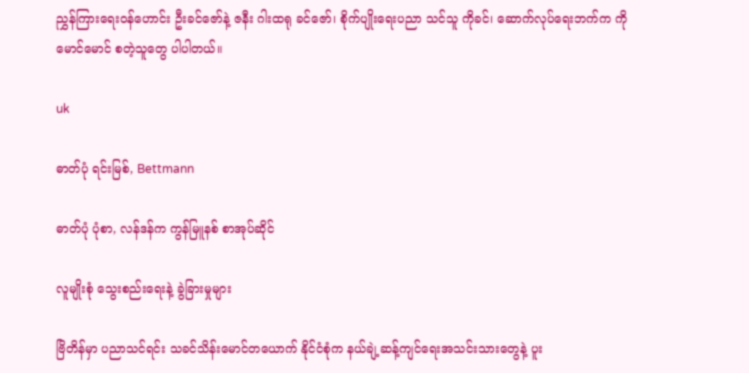ညွှန်ကြားရေးဝန်ဟောင်း ဦးခင်ဇော်နဲ့ ဇနီး ဂါးထရု ခင်ဇော်၊ စိုက်ပျိုးရေးပညာ သင်သူ ကိုခင်၊ ဆောက်လုပ်ရေးဘက်က ကိုမောင်မောင် စတဲ့သူတွေ ပါပါတယ်။

uk

ဓာတ်ပုံ ရင်းမြစ်, Bettmann

ဓာတ်ပုံ ပုံစာ, လန်ဒန်က ကွန်မြူနစ် စာအုပ်ဆိုင်

လူမျိုးစုံ သွေးစည်းရေးနဲ့ ခွဲခြားမှုများ

ဗြိတိန်မှာ ပညာသင်ရင်း သခင်သိန်းမောင်တယောက် နိုင်ငံစုံက နယ်ချဲ့ဆန့်ကျင်ရေးအသင်းသားတွေနဲ့ ပူး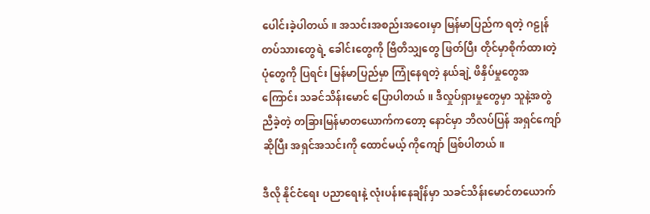ပေါင်းခဲ့ပါတယ်။ အသင်းအစည်းအဝေးမှာ မြန်မာပြည်က ရတဲ့ ဂဠုန်တပ်သားတွေရဲ့ ခေါင်းတွေကို ဗြိတိသျှတွေ ဖြတ်ပြီး တိုင်မှာစိုက်ထားတဲ့ ပုံတွေကို ပြရင်း မြန်မာပြည်မှာ ကြုံနေရတဲ့ နယ်ချဲ့ ဖိနှိပ်မှုတွေအကြောင်း သခင်သိန်းမောင် ပြောပါတယ်။ ဒီလှုပ်ရှားမှုတွေမှာ သူနဲ့အတွဲညီခဲ့တဲ့ တခြားမြန်မာတယောက်ကတော့ နောင်မှာ ဘိလပ်ပြန် အရှင်ကျော်ဆိုပြီး အရှင်အသင်းကို ထောင်မယ့် ကိုကျော် ဖြစ်ပါတယ်။

ဒီလို နိုင်ငံရေး ပညာရေးနဲ့ လုံးပန်းနေချိန်မှာ သခင်သိန်းမောင်တယောက်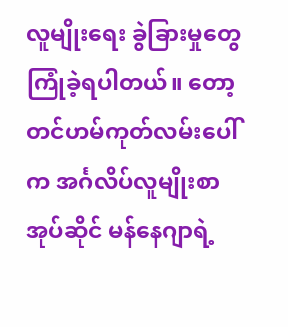လူမျိုးရေး ခွဲခြားမှုတွေ ကြုံခဲ့ရပါတယ်။ တော့တင်ဟမ်ကုတ်လမ်းပေါ်က အင်္ဂလိပ်လူမျိုးစာအုပ်ဆိုင် မန်နေဂျာရဲ့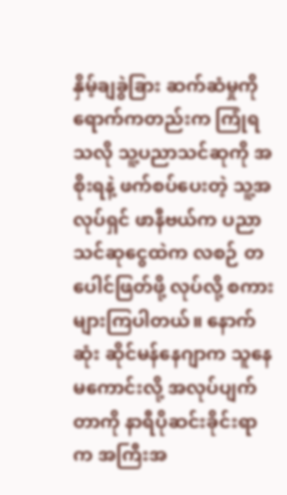နှိမ့်ချခွဲခြား ဆက်ဆံမှုကို ရောက်ကတည်းက ကြုံရသလို သူ့ပညာသင်ဆုကို အစိုးရနဲ့ ဖက်စပ်ပေးတဲ့ သူ့အလုပ်ရှင် ဖာနီဗယ်က ပညာသင်ဆုငွေထဲက လစဉ် တပေါင်ဖြတ်ဖို့ လုပ်လို့ စကားများကြပါတယ်။ နောက်ဆုံး ဆိုင်မန်နေဂျာက သူနေမကောင်းလို့ အလုပ်ပျက် တာကို နာရီပိုဆင်းခိုင်းရာက အကြီးအ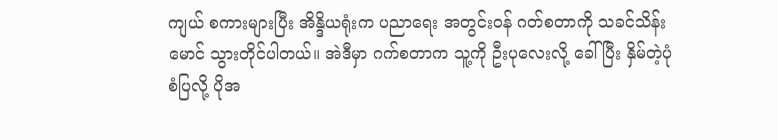ကျယ် စကားများပြီး အိန္ဒိယရုံးက ပညာရေး အတွင်းဝန် ဂတ်စတာကို သခင်သိန်းမောင် သွားတိုင်ပါတယ်။ အဲဒီမှာ ဂက်စတာက သူ့ကို ဦးပုလေးလို့ ခေါ်ပြီး နှိမ်တဲ့ပုံစံပြလို့ ပိုအ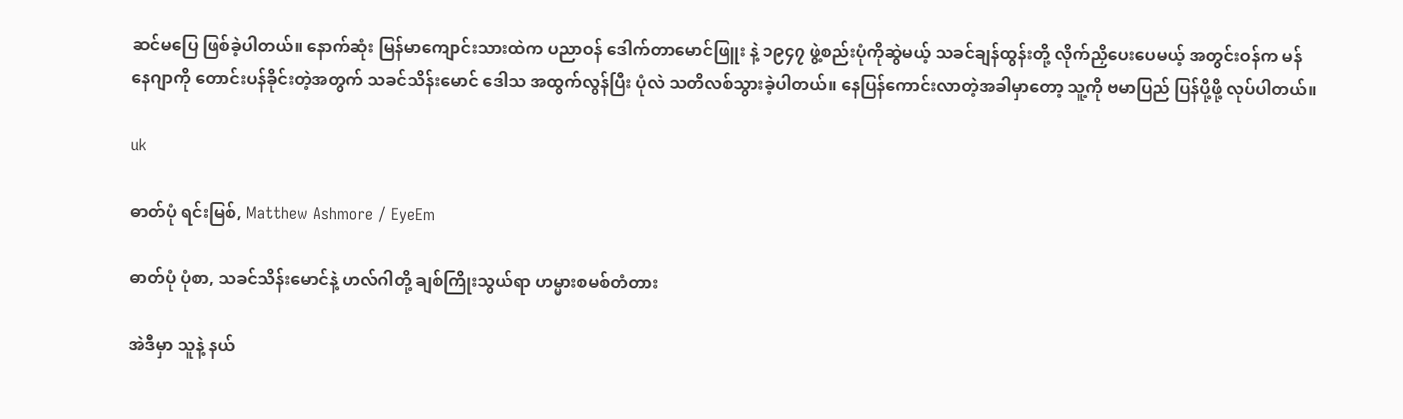ဆင်မပြေ ဖြစ်ခဲ့ပါတယ်။ နောက်ဆုံး မြန်မာကျောင်းသားထဲက ပညာဝန် ဒေါက်တာမောင်ဖြူး နဲ့ ၁၉၄၇ ဖွဲ့စည်းပုံကိုဆွဲမယ့် သခင်ချန်ထွန်းတို့ လိုက်ညှိပေးပေမယ့် အတွင်းဝန်က မန်နေဂျာကို တောင်းပန်ခိုင်းတဲ့အတွက် သခင်သိန်းမောင် ဒေါသ အထွက်လွန်ပြီး ပုံလဲ သတိလစ်သွားခဲ့ပါတယ်။ နေပြန်ကောင်းလာတဲ့အခါမှာတော့ သူ့ကို ဗမာပြည် ပြန်ပို့ဖို့ လုပ်ပါတယ်။

uk

ဓာတ်ပုံ ရင်းမြစ်, Matthew Ashmore / EyeEm

ဓာတ်ပုံ ပုံစာ, သခင်သိန်းမောင်နဲ့ ဟလ်ဂါတို့ ချစ်ကြိုးသွယ်ရာ ဟမ္မားစမစ်တံတား

အဲဒီမှာ သူနဲ့ နယ်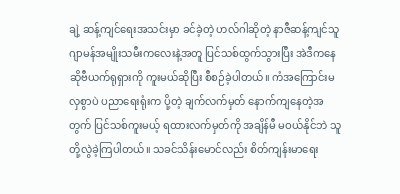ချဲ့ ဆန့်ကျင်ရေးအသင်းမှာ ခင်ခဲ့တဲ့ ဟလ်ဂါဆိုတဲ့ နာဇီဆန့်ကျင်သူ ဂျာမန်အမျိုးသမီးကလေးနဲ့အတူ ပြင်သစ်ထွက်သွားပြီး အဲဒီကနေ ဆိုဗီယက်ရုရှားကို ကူးမယ်ဆိုပြီး စီစဉ်ခဲ့ပါတယ်။ ကံအကြောင်းမလှစွာပဲ ပညာရေးရုံးက ပို့တဲ့ ချက်လက်မှတ် နောက်ကျနေတဲ့အတွက် ပြင်သစ်ကူးမယ့် ရထားလက်မှတ်ကို အချိန်မီ မဝယ်နိုင်ဘဲ သူတို့လွဲခဲ့ကြပါတယ်။ သခင်သိန်းမောင်လည်း စိတ်ကျန်းမာရေး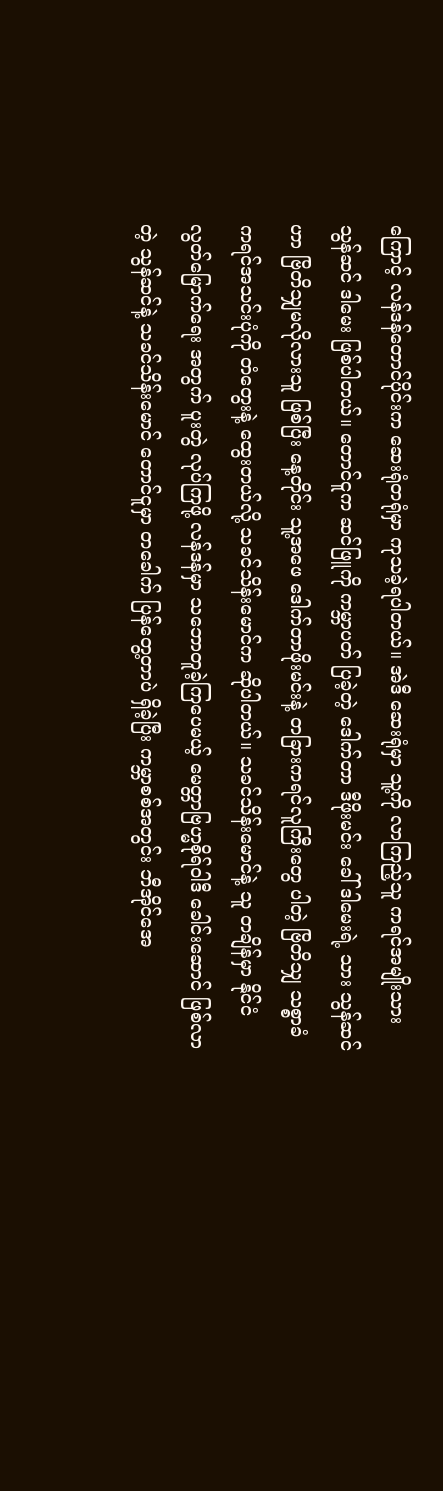ကြောင့် လန်ဒန်တောင်ပိုင်းက ဆေးရုံတရုံမှာ ကုသခဲ့ရပါတယ်။ အဲဒီ ဆေးရုံမှာ သူ့ကို လာကြည့်သူ ကရင်အမျိုးသား သွန်ဆင် ဒါမေး ဖြစ်ပါတယ်။ တောင်ငူက ဆင်ဖြူကို ကမ္ဘာပတ် ပြခဲ့တဲ့ ဒေါက်တာ ဒီဖိုးမင်း ခေါ် ဒါမေးရဲ့ သား သွန်ဆင်ဟာ ဗြိတိသျှမလိုလားသူ ဖြစ်ပြီး နေ့တိုင်း သူ့အဖေ ဒေါက်တာဖိုးမင်းနဲ့ တခြားကရင်လူကြီးတွေ ပါတဲ့ ဗြိတိသျှ သစ္စာခံ ကရင်အသင်းပုံကို တံတွေးနဲ့ ထွေးတယ်လို့ သခင်သိန်းမောင်က ဆိုပါတယ်။ သခင်သိန်းမောင်နဲ့ သူ တချိန်မှာ နိုင်ငံလွတ်မြောက်ရေး အတွက် ပူးတွဲ လုပ်ကြဖို့ လန်ဒန်မှာ သဘောတူခဲ့ကြပေမယ့် မေတ္တာဗြဟ္မစိုရ်ဝါဒီ ခေါင်းဆောင် ဖြစ်လာတဲ့ သွန်ဆင်နဲ့ သခင်သိန်းမောင် တောင်ငူမှာ တခေါက် ပြန်တွေ့တာပဲ ရှိခဲ့ပြီး ကမ္ဘာစစ်အတွင်း ဘီအိုင်အေ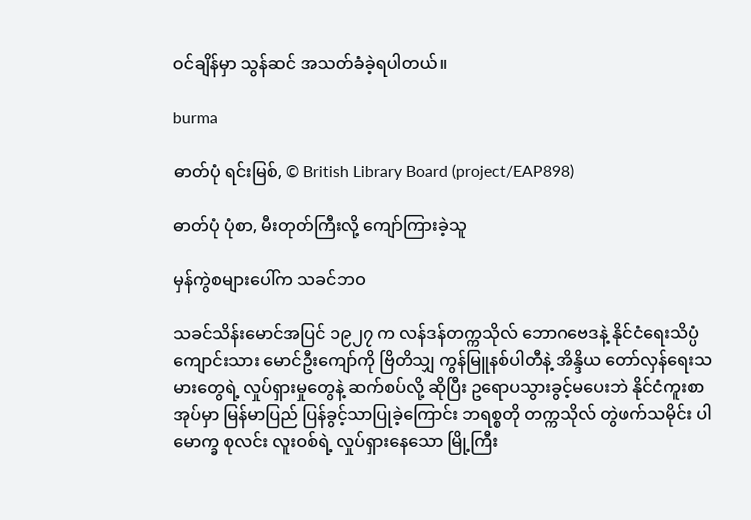ဝင်ချိန်မှာ သွန်ဆင် အသတ်ခံခဲ့ရပါတယ်။

burma

ဓာတ်ပုံ ရင်းမြစ်, © British Library Board (project/EAP898)

ဓာတ်ပုံ ပုံစာ, မီးတုတ်ကြီးလို့ ကျော်ကြားခဲ့သူ

မှန်ကွဲစများပေါ်က သခင်ဘဝ

သခင်သိန်းမောင်အပြင် ၁၉၂၇ က လန်ဒန်တက္ကသိုလ် ဘောဂဗေဒနဲ့ နိုင်ငံရေးသိပ္ပံကျောင်းသား မောင်ဦးကျော်ကို ဗြိတိသျှ ကွန်မြူနစ်ပါတီနဲ့ အိန္ဒိယ တော်လှန်ရေးသမားတွေရဲ့ လှုပ်ရှားမှုတွေနဲ့ ဆက်စပ်လို့ ဆိုပြီး ဥရောပသွားခွင့်မပေးဘဲ နိုင်ငံကူးစာအုပ်မှာ မြန်မာပြည် ပြန်ခွင့်သာပြုခဲ့ကြောင်း ဘရစ္စတို တက္ကသိုလ် တွဲဖက်သမိုင်း ပါမောက္ခ စုလင်း လူးဝစ်ရဲ့ လှုပ်ရှားနေသော မြို့ကြီး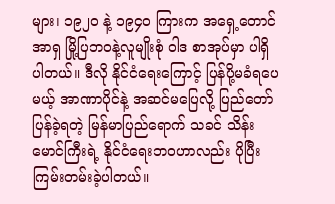များ၊ ၁၉၂ဝ နဲ့ ၁၉၄၀ ကြားက အရှေ့တောင်အာရှ မြို့ပြဘဝနဲ့လူမျိုးစုံ ဝါဒ စာအုပ်မှာ ပါရှိပါတယ်။ ဒီလို နိုင်ငံရေးကြောင့် ပြန်ပို့မခံရပေမယ့် အာဏာပိုင်နဲ့ အဆင်မပြေလို့ ပြည်တော် ပြန်ခဲ့ရတဲ့ မြန်မာပြည်ရောက် သခင် သိန်းမောင်ကြီးရဲ့ နိုင်ငံရေးဘဝဟာလည်း ပိုပြီး ကြမ်းတမ်းခဲ့ပါတယ်။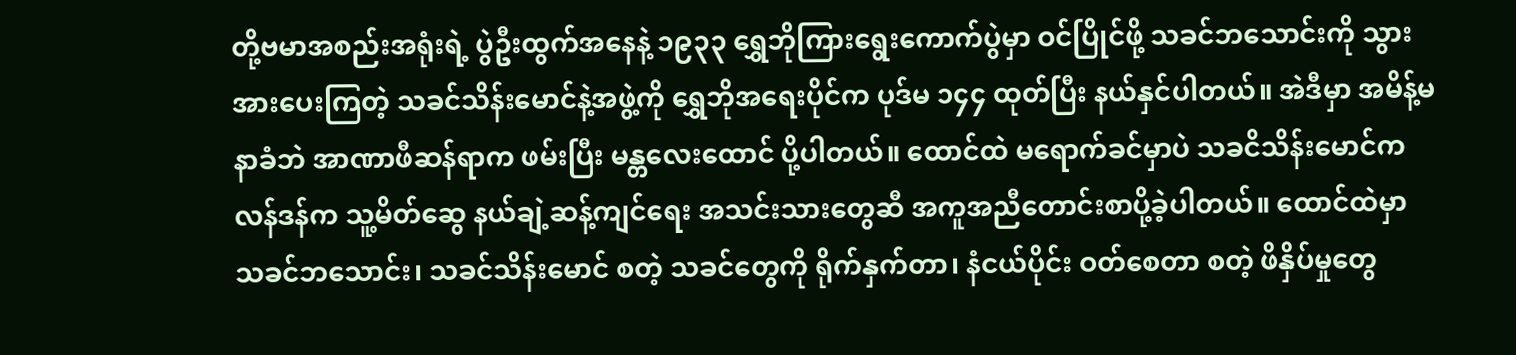တို့ဗမာအစည်းအရုံးရဲ့ ပွဲဦးထွက်အနေနဲ့ ၁၉၃၃ ရွှေဘိုကြားရွေးကောက်ပွဲမှာ ဝင်ပြိုင်ဖို့ သခင်ဘသောင်းကို သွားအားပေးကြတဲ့ သခင်သိန်းမောင်နဲ့အဖွဲ့ကို ရွှေဘိုအရေးပိုင်က ပုဒ်မ ၁၄၄ ထုတ်ပြီး နယ်နှင်ပါတယ်။ အဲဒီမှာ အမိန့်မနာခံဘဲ အာဏာဖီဆန်ရာက ဖမ်းပြီး မန္တလေးထောင် ပို့ပါတယ်။ ထောင်ထဲ မရောက်ခင်မှာပဲ သခငိသိန်းမောင်က လန်ဒန်က သူ့မိတ်ဆွေ နယ်ချဲ့ဆန့်ကျင်ရေး အသင်းသားတွေဆီ အကူအညီတောင်းစာပို့ခဲ့ပါတယ်။ ထောင်ထဲမှာ သခင်ဘသောင်း၊ သခင်သိန်းမောင် စတဲ့ သခင်တွေကို ရိုက်နှက်တာ၊ နံငယ်ပိုင်း ဝတ်စေတာ စတဲ့ ဖိနှိပ်မှုတွေ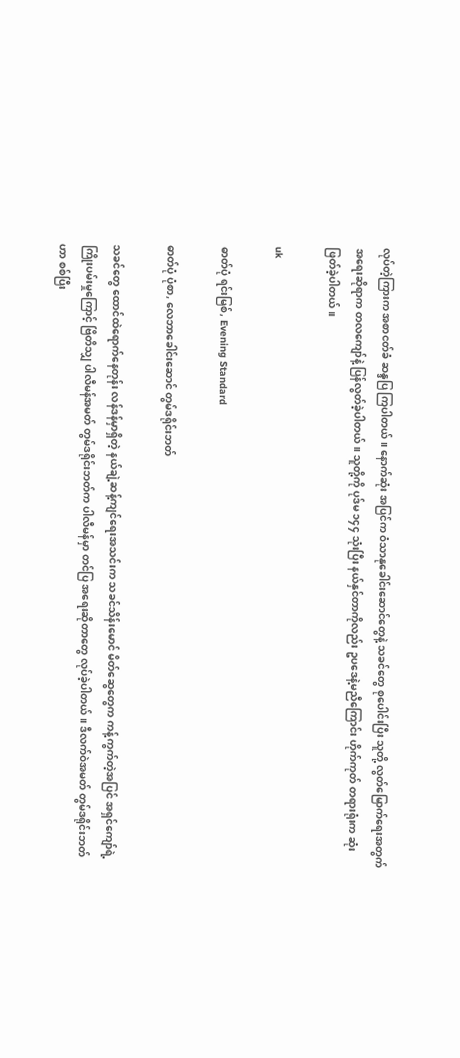လုပ်တဲ့ကြားက အစာငတ်ခံ ဆန္ဒပြ ကြပါတယ်။ နောက်ဆုံး အပြင်က ဝံသာနုခေါင်းဆောင်တွေနဲ့ သခင်တွေ စုပေါင်းပြီး သူတို့ လွတ်မြောက်ရေးအတွက် အရေးဆိုရာက တလကျော်နဲ့ ပြန်လွတ်ခဲ့ပါတယ်။ သူတို့ကို ပုဒ်မ ၁၄၄ သုံးပြီး နယ်နှင်တာကိုလည်း ဥပဒေနဲ့မညီကြောင်း ဟိုက်ကုတ် တရားရုံးက ဆုံးဖြတ်ခဲ့ပါတယ်။

uk

ဓာတ်ပုံ ရင်းမြစ်, Evening Standard

ဓာတ်ပုံ ပုံစာ, လေဘာခေါင်းဆောင် တွမ်ဒရိုင်းဘတ်

သခင်တွေ ထောင်ထဲရောက်နေတုန်း လန်ဒန်မှာရှိတဲ့ နယ်ချဲ့ဆန့်ကျင်ရေးအသင်းက သခင်သိန်းမောင် မိတ်ဆွေတွေက ကန့်ကွက်တဲ့အပြင် အရှင်ကျော်ရဲ့ ကြိုးပမ်းမှုကြောင့် ဗြိတိသျှ ပါလီမန်အမတ် တွမ်ဒရိုင်းဘတ်က ပါလီမန်မှာ တင်ပြ အရေးဆိုတာတွေ လုပ်ခဲ့ပါတယ်။ ဒီလက်ဝဲအမတ် တွမ်ဒရိုင်းဘတ်ဟာ စစ်ပြီး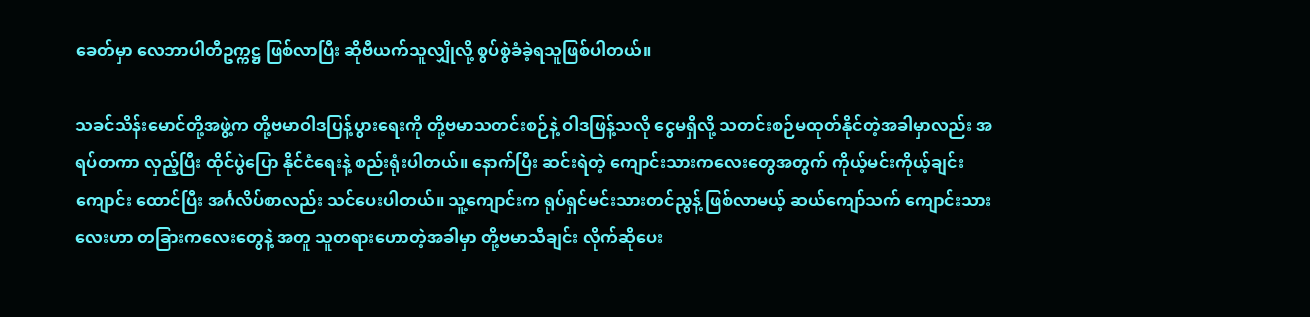ခေတ်မှာ လေဘာပါတီဥက္ကဋ္ဌ ဖြစ်လာပြီး ဆိုဗီယက်သူလျှိုလို့ စွပ်စွဲခံခဲ့ရသူဖြစ်ပါတယ်။

သခင်သိန်းမောင်တို့အဖွဲ့က တို့ဗမာဝါဒပြန့်ပွားရေးကို တို့ဗမာသတင်းစဉ်နဲ့ ဝါဒဖြန့်သလို ငွေမရှိလို့ သတင်းစဉ်မထုတ်နိုင်တဲ့အခါမှာလည်း အရပ်တကာ လှည့်ပြီး ထိုင်ပွဲပြော နိုင်ငံရေးနဲ့ စည်းရုံးပါတယ်။ နောက်ပြီး ဆင်းရဲတဲ့ ကျောင်းသားကလေးတွေအတွက် ကိုယ့်မင်းကိုယ့်ချင်းကျောင်း ထောင်ပြီး အင်္ဂလိပ်စာလည်း သင်ပေးပါတယ်။ သူ့ကျောင်းက ရုပ်ရှင်မင်းသားတင်ညွန့် ဖြစ်လာမယ့် ဆယ်ကျော်သက် ကျောင်းသားလေးဟာ တခြားကလေးတွေနဲ့ အတူ သူတရားဟောတဲ့အခါမှာ တို့ဗမာသီချင်း လိုက်ဆိုပေး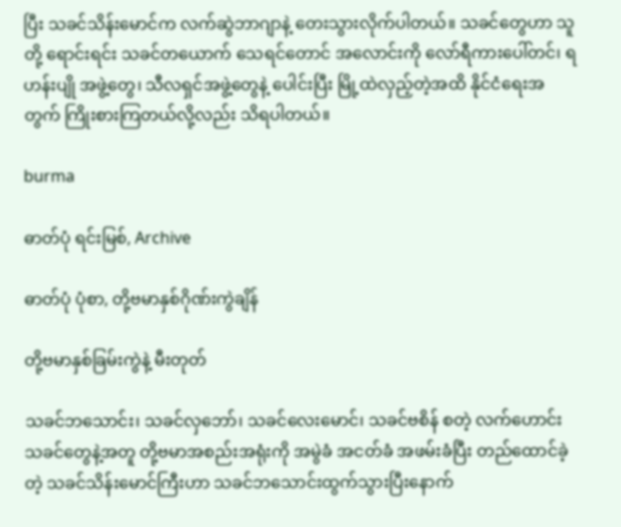ပြီး သခင်သိန်းမောင်က လက်ဆွဲဘာဂျာနဲ့ တေးသွားလိုက်ပါတယ်။ သခင်တွေဟာ သူတို့ ရောင်းရင်း သခင်တယောက် သေရင်တောင် အလောင်းကို လော်ရီကားပေါ်တင်၊ ရဟန်းပျို အဖွဲ့တွေ၊ သီလရှင်အဖွဲ့တွေနဲ့ ပေါင်းပြီး မြို့ထဲလှည့်တဲ့အထိ နိုင်ငံရေးအတွက် ကြိုးစားကြတယ်လို့လည်း သိရပါတယ်။

burma

ဓာတ်ပုံ ရင်းမြစ်, Archive

ဓာတ်ပုံ ပုံစာ, တို့ဗမာနှစ်ဂိုဏ်းကွဲချိန်

တို့ဗမာနှစ်ခြမ်းကွဲနဲ့ မီးတုတ်

သခင်ဘသောင်း၊ သခင်လှဘော်၊ သခင်လေးမောင်၊ သခင်ဗစိန် စတဲ့ လက်ဟောင်းသခင်တွေနဲ့အတူ တို့ဗမာအစည်းအရုံးကို အမွဲခံ အငတ်ခံ အဖမ်းခံပြီး တည်ထောင်ခဲ့တဲ့ သခင်သိန်းမောင်ကြီးဟာ သခင်ဘသောင်းထွက်သွားပြီးနောက်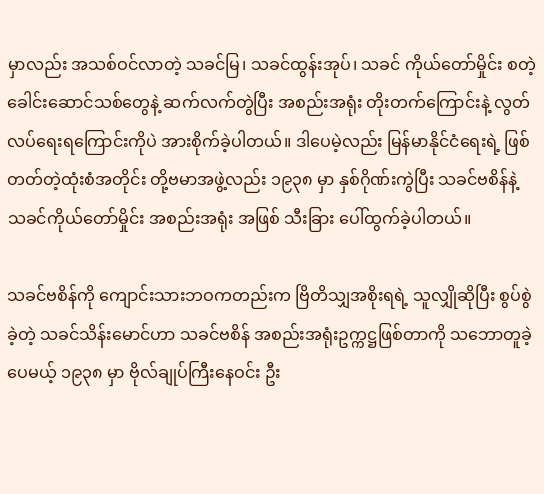မှာလည်း အသစ်ဝင်လာတဲ့ သခင်မြ၊ သခင်ထွန်းအုပ်၊ သခင် ကိုယ်တော်မှိုင်း စတဲ့ ခေါင်းဆောင်သစ်တွေနဲ့ ဆက်လက်တွဲပြီး အစည်းအရုံး တိုးတက်ကြောင်းနဲ့ လွတ်လပ်ရေးရကြောင်းကိုပဲ အားစိုက်ခဲ့ပါတယ်။ ဒါပေမဲ့လည်း မြန်မာနိုင်ငံရေးရဲ့ ဖြစ်တတ်တဲ့ထုံးစံအတိုင်း တို့ဗမာအဖွဲ့လည်း ၁၉၃၈ မှာ နှစ်ဂိုဏ်းကွဲပြီး သခင်ဗစိန်နဲ့ သခင်ကိုယ်တော်မှိုင်း အစည်းအရုံး အဖြစ် သီးခြား ပေါ်ထွက်ခဲ့ပါတယ်။

သခင်ဗစိန်ကို ကျောင်းသားဘဝကတည်းက ဗြိတိသျှအစိုးရရဲ့ သူလျှိုဆိုပြီး စွပ်စွဲခဲ့တဲ့ သခင်သိန်းမောင်ဟာ သခင်ဗစိန် အစည်းအရုံးဥက္ကဋ္ဌဖြစ်တာကို သဘောတူခဲ့ပေမယ့် ၁၉၃၈ မှာ ဗိုလ်ချုပ်ကြီးနေဝင်း ဦး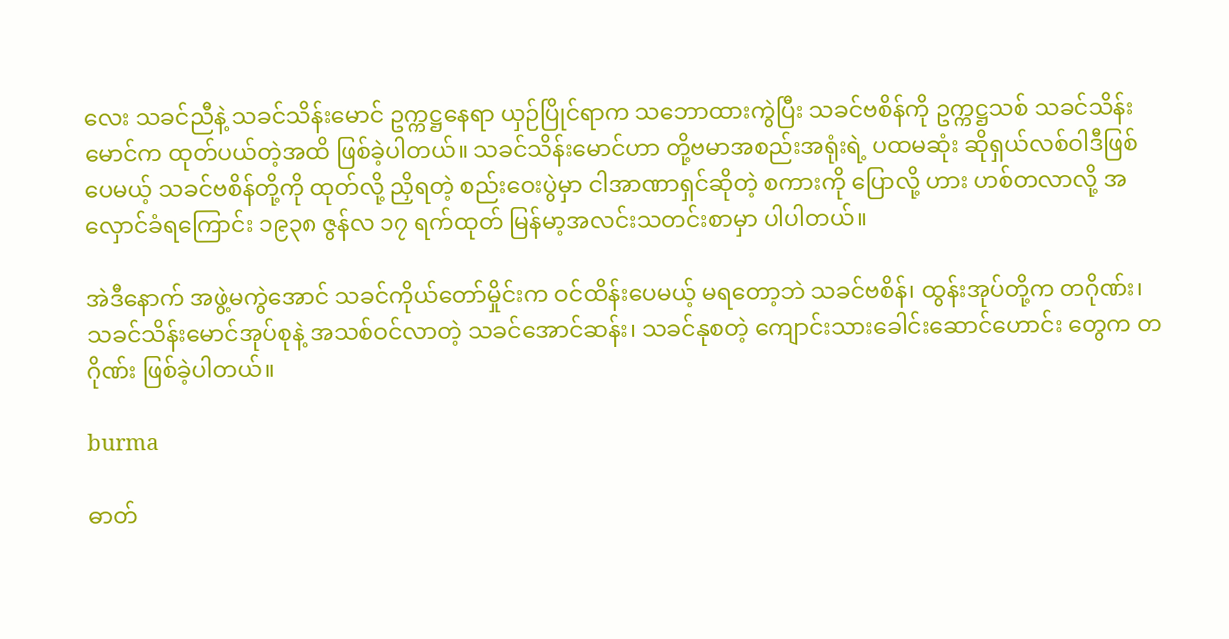လေး သခင်ညီနဲ့ သခင်သိန်းမောင် ဥက္ကဋ္ဌနေရာ ယှဉ်ပြိုင်ရာက သဘောထားကွဲပြီး သခင်ဗစိန်ကို ဥက္ကဋ္ဌသစ် သခင်သိန်းမောင်က ထုတ်ပယ်တဲ့အထိ ဖြစ်ခဲ့ပါတယ်။ သခင်သိန်းမောင်ဟာ တို့ဗမာအစည်းအရုံးရဲ့ ပထမဆုံး ဆိုရှယ်လစ်ဝါဒီဖြစ်ပေမယ့် သခင်ဗစိန်တို့ကို ထုတ်လို့ ညှိရတဲ့ စည်းဝေးပွဲမှာ ငါအာဏာရှင်ဆိုတဲ့ စကားကို ပြောလို့ ဟား ဟစ်တလာလို့ အလှောင်ခံရကြောင်း ၁၉၃၈ ဇွန်လ ၁၇ ရက်ထုတ် မြန်မာ့အလင်းသတင်းစာမှာ ပါပါတယ်။

အဲဒီနောက် အဖွဲ့မကွဲအောင် သခင်ကိုယ်တော်မှိုင်းက ဝင်ထိန်းပေမယ့် မရတော့ဘဲ သခင်ဗစိန်၊ ထွန်းအုပ်တို့က တဂိုဏ်း၊ သခင်သိန်းမောင်အုပ်စုနဲ့ အသစ်ဝင်လာတဲ့ သခင်အောင်ဆန်း၊ သခင်နုစတဲ့ ကျောင်းသားခေါင်းဆောင်ဟောင်း တွေက တဂိုဏ်း ဖြစ်ခဲ့ပါတယ်။

burma

ဓာတ်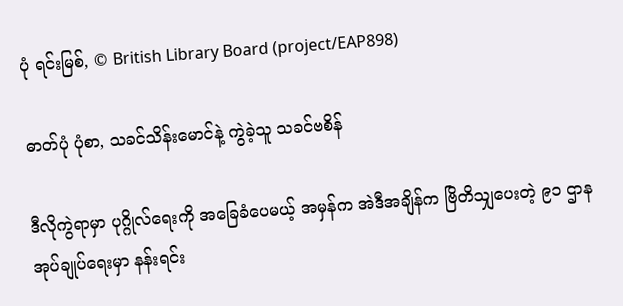ပုံ ရင်းမြစ်, © British Library Board (project/EAP898)

ဓာတ်ပုံ ပုံစာ, သခင်သိန်းမောင်နဲ့ ကွဲခဲ့သူ သခင်ဗစိန်

ဒီလိုကွဲရာမှာ ပုဂ္ဂိုလ်ရေးကို အခြေခံပေမယ့် အမှန်က အဲဒီအချိန်က ဗြိတိသျှပေးတဲ့ ၉၁ ဌာနအုပ်ချုပ်ရေးမှာ နန်းရင်း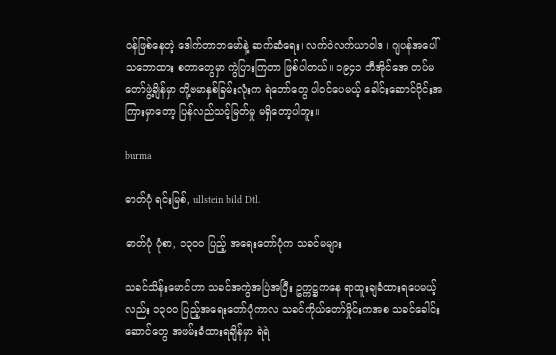ဝန်ဖြစ်နေတဲ့ ဒေါက်တာဘမော်နဲ့ ဆက်ဆံရေး၊ လက်ဝဲလက်ယာဝါဒ ၊ ဂျပန်အပေါ် သဘောထား စတာတွေမှာ ကွဲပြားကြတာ ဖြစ်ပါတယ်။ ၁၉၄၁ ဘီအိုင်အေ တပ်မတော်ဖွဲ့ချိန်မှာ တို့ဗမာနှစ်ခြမ်းလုံးက ရဲဘော်တွေ ပါဝင်ပေမယ့် ခေါင်းဆောင်ပိုင်းအကြားမှာတော့ ပြန်လည်သင့်မြတ်မှု မရှိတော့ပါဘူး။

burma

ဓာတ်ပုံ ရင်းမြစ်, ullstein bild Dtl.

ဓာတ်ပုံ ပုံစာ, ၁၃ဝဝ ပြည့် အရေးတော်ပုံက သခင်မများ

သခင်သိန်းမောင်ဟာ သခင်အကွဲအပြဲအပြီး ဥက္ကဋ္ဌကနေ ရာထူးချခံထားရပေမယ့်လည်း ၁၃ဝဝ ပြည့်အရေးတော်ပုံကာလ သခင်ကိုယ်တော်မှိုင်းကအစ သခင်ခေါင်းဆောင်တွေ အဖမ်းခံထားရချိန်မှာ ရဲရဲ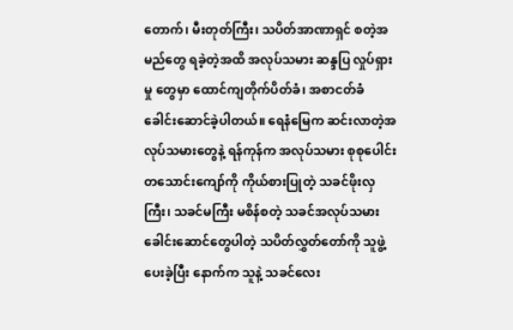တောက်၊ မီးတုတ်ကြီး၊ သပိတ်အာဏာရှင် စတဲ့အမည်တွေ ရခဲ့တဲ့အထိ အလုပ်သမား ဆန္ဒပြ လှုပ်ရှားမှု တွေမှာ ထောင်ကျတိုက်ပိတ်ခံ၊ အစာငတ်ခံ ခေါင်းဆောင်ခဲ့ပါတယ်။ ရေနံမြေက ဆင်းလာတဲ့အလုပ်သမားတွေနဲ့ ရန်ကုန်က အလုပ်သမား စုစုပေါင်း တသောင်းကျော်ကို ကိုယ်စားပြုတဲ့ သခင်ဖိုးလှကြီး၊ သခင်မကြီး မစိန်စတဲ့ သခင်အလုပ်သမားခေါင်းဆောင်တွေပါတဲ့ သပိတ်လွှတ်တော်ကို သူဖွဲ့ပေးခဲ့ပြီး နောက်က သူနဲ့ သခင်လေး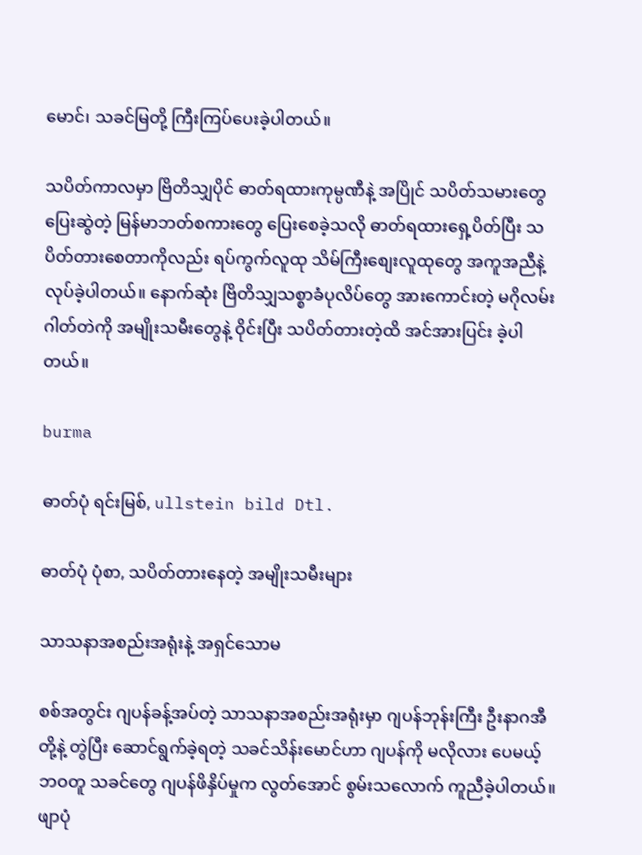မောင်၊ သခင်မြတို့ ကြီးကြပ်ပေးခဲ့ပါတယ်။

သပိတ်ကာလမှာ ဗြိတိသျှပိုင် ဓာတ်ရထားကုမ္ပဏီနဲ့ အပြိုင် သပိတ်သမားတွေ ပြေးဆွဲတဲ့ မြန်မာဘတ်စကားတွေ ပြေးစေခဲ့သလို ဓာတ်ရထားရှေ့ပိတ်ပြီး သပိတ်တားစေတာကိုလည်း ရပ်ကွက်လူထု သိမ်ကြီးစျေးလူထုတွေ အကူအညီနဲ့ လုပ်ခဲ့ပါတယ်။ နောက်ဆုံး ဗြိတိသျှသစ္စာခံပုလိပ်တွေ အားကောင်းတဲ့ မဂိုလမ်းဂါတ်တဲကို အမျိုးသမီးတွေနဲ့ ဝိုင်းပြီး သပိတ်တားတဲ့ထိ အင်အားပြင်း ခဲ့ပါတယ်။

burma

ဓာတ်ပုံ ရင်းမြစ်, ullstein bild Dtl.

ဓာတ်ပုံ ပုံစာ, သပိတ်တားနေတဲ့ အမျိုးသမီးများ

သာသနာအစည်းအရုံးနဲ့ အရှင်သောမ

စစ်အတွင်း ဂျပန်ခန့်အပ်တဲ့ သာသနာအစည်းအရုံးမှာ ဂျပန်ဘုန်းကြီး ဦးနာဂအီတို့နဲ့ တွဲပြီး ဆောင်ရွက်ခဲ့ရတဲ့ သခင်သိန်းမောင်ဟာ ဂျပန်ကို မလိုလား ပေမယ့် ဘဝတူ သခင်တွေ ဂျပန်ဖိနှိပ်မှုက လွတ်အောင် စွမ်းသလောက် ကူညီခဲ့ပါတယ်။ ဖျာပုံ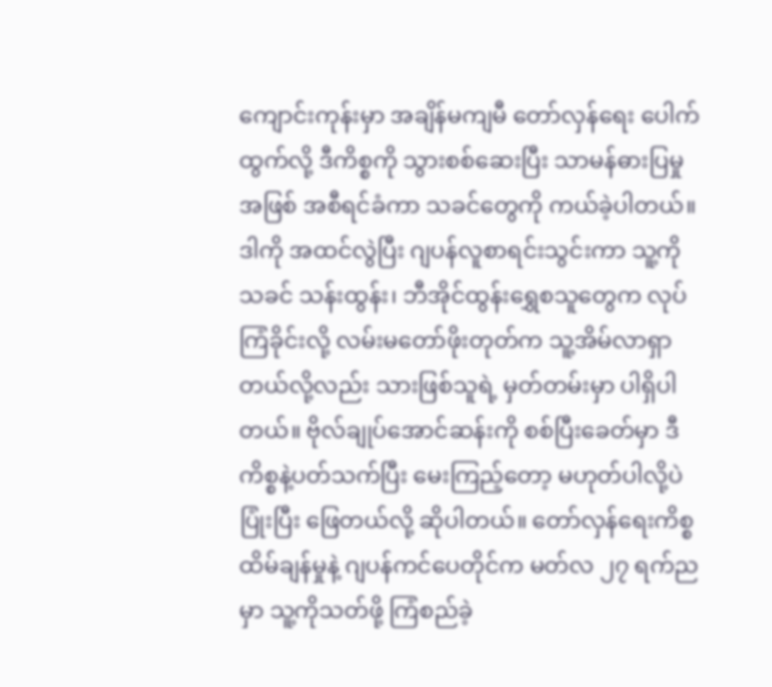ကျောင်းကုန်းမှာ အချိန်မကျမီ တော်လှန်ရေး ပေါက်ထွက်လို့ ဒီကိစ္စကို သွားစစ်ဆေးပြီး သာမန်ဓားပြမှုအဖြစ် အစီရင်ခံကာ သခင်တွေကို ကယ်ခဲ့ပါတယ်။ ဒါကို အထင်လွဲပြီး ဂျပန်လူစာရင်းသွင်းကာ သူ့ကို သခင် သန်းထွန်း၊ ဘီအိုင်ထွန်းရွှေစသူတွေက လုပ်ကြံခိုင်းလို့ လမ်းမတော်ဖိုးတုတ်က သူ့အိမ်လာရှာတယ်လို့လည်း သားဖြစ်သူရဲ့ မှတ်တမ်းမှာ ပါရှိပါတယ်။ ဗိုလ်ချုပ်အောင်ဆန်းကို စစ်ပြီးခေတ်မှာ ဒီကိစ္စနဲ့ပတ်သက်ပြီး မေးကြည့်တော့ မဟုတ်ပါလို့ပဲ ပြုံးပြီး ဖြေတယ်လို့ ဆိုပါတယ်။ တော်လှန်ရေးကိစ္စ ထိမ်ချန်မှုနဲ့ ဂျပန်ကင်ပေတိုင်က မတ်လ ၂၇ ရက်ညမှာ သူ့ကိုသတ်ဖို့ ကြံစည်ခဲ့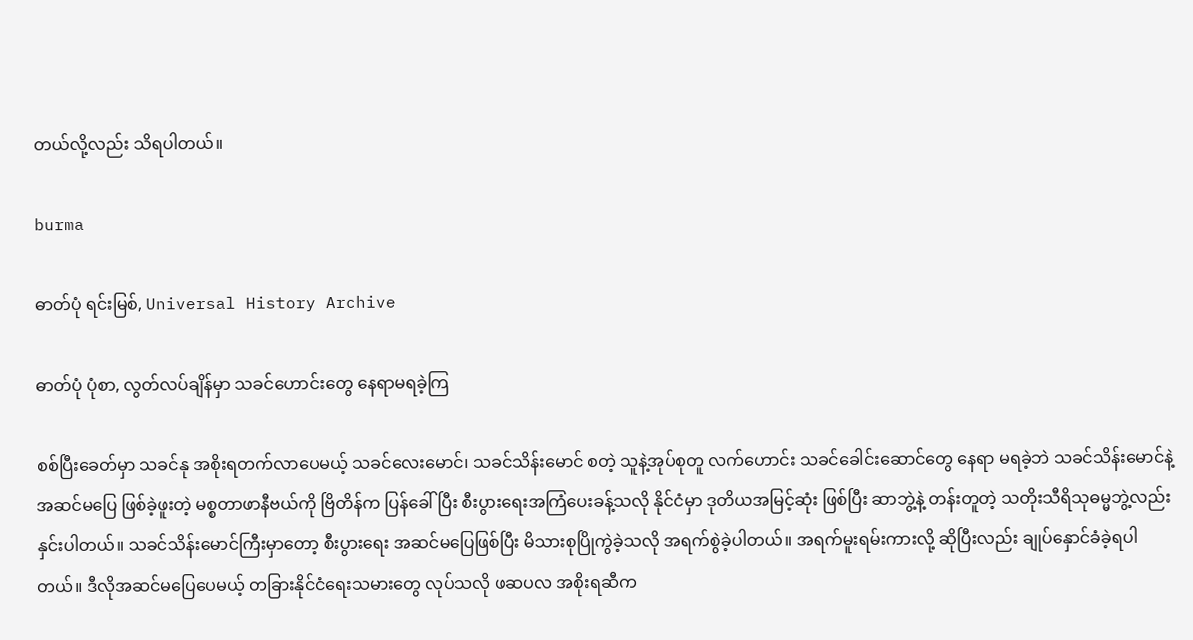တယ်လို့လည်း သိရပါတယ်။

burma

ဓာတ်ပုံ ရင်းမြစ်, Universal History Archive

ဓာတ်ပုံ ပုံစာ, လွတ်လပ်ချိန်မှာ သခင်ဟောင်းတွေ နေရာမရခဲ့ကြ

စစ်ပြီးခေတ်မှာ သခင်နု အစိုးရတက်လာပေမယ့် သခင်လေးမောင်၊ သခင်သိန်းမောင် စတဲ့ သူနဲ့အုပ်စုတူ လက်ဟောင်း သခင်ခေါင်းဆောင်တွေ နေရာ မရခဲ့ဘဲ သခင်သိန်းမောင်နဲ့ အဆင်မပြေ ဖြစ်ခဲ့ဖူးတဲ့ မစ္စတာဖာနီဗယ်ကို ဗြိတိန်က ပြန်ခေါ်ပြီး စီးပွားရေးအကြံပေးခန့်သလို နိုင်ငံမှာ ဒုတိယအမြင့်ဆုံး ဖြစ်ပြီး ဆာဘွဲ့နဲ့ တန်းတူတဲ့ သတိုးသီရိသုဓမ္မဘွဲ့လည်း နှင်းပါတယ်။ သခင်သိန်းမောင်ကြီးမှာတော့ စီးပွားရေး အဆင်မပြေဖြစ်ပြီး မိသားစုပြိုကွဲခဲ့သလို အရက်စွဲခဲ့ပါတယ်။ အရက်မူးရမ်းကားလို့ ဆိုပြီးလည်း ချုပ်နှောင်ခံခဲ့ရပါတယ်။ ဒီလိုအဆင်မပြေပေမယ့် တခြားနိုင်ငံရေးသမားတွေ လုပ်သလို ဖဆပလ အစိုးရဆီက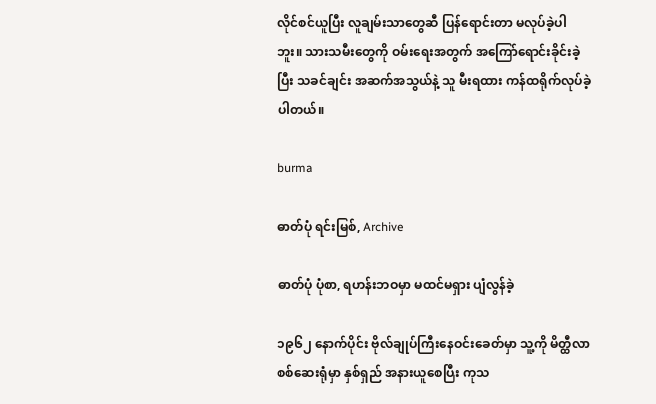လိုင်စင်ယူပြီး လူချမ်းသာတွေဆီ ပြန်ရောင်းတာ မလုပ်ခဲ့ပါဘူး။ သားသမီးတွေကို ဝမ်းရေးအတွက် အကြော်ရောင်းခိုင်းခဲ့ပြီး သခင်ချင်း အဆက်အသွယ်နဲ့ သူ မီးရထား ကန်ထရိုက်လုပ်ခဲ့ပါတယ်။

burma

ဓာတ်ပုံ ရင်းမြစ်, Archive

ဓာတ်ပုံ ပုံစာ, ရဟန်းဘဝမှာ မထင်မရှား ပျံလွန်ခဲ့

၁၉၆၂ နောက်ပိုင်း ဗိုလ်ချုပ်ကြီးနေဝင်းခေတ်မှာ သူ့ကို မိတ္ထီလာစစ်ဆေးရုံမှာ နှစ်ရှည် အနားယူစေပြီး ကုသ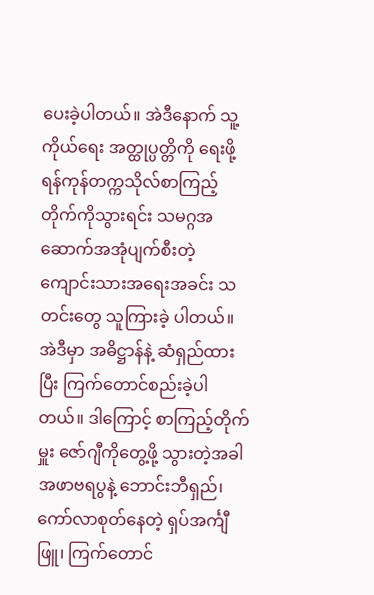ပေးခဲ့ပါတယ်။ အဲဒီနောက် သူ့ကိုယ်ရေး အတ္ထုပ္ပတ္တိကို ရေးဖို့ ရန်ကုန်တက္ကသိုလ်စာကြည့်တိုက်ကိုသွားရင်း သမဂ္ဂအဆောက်အအုံပျက်စီးတဲ့ ကျောင်းသားအရေးအခင်း သတင်းတွေ သူကြားခဲ့ ပါတယ်။ အဲဒီမှာ အဓိဋ္ဌာန်နဲ့ ဆံရှည်ထားပြီး ကြက်တောင်စည်းခဲ့ပါတယ်။ ဒါကြောင့် စာကြည့်တိုက်မှူး ဇော်ဂျီကိုတွေ့ဖို့ သွားတဲ့အခါ အဖာဗရပွနဲ့ ဘောင်းဘီရှည်၊ ကော်လာစုတ်နေတဲ့ ရှပ်အင်္ကျီဖြူ၊ ကြက်တောင်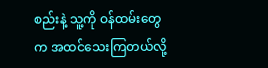စည်းနဲ့ သူ့ကို ဝန်ထမ်းတွေက အထင်သေးကြတယ်လို့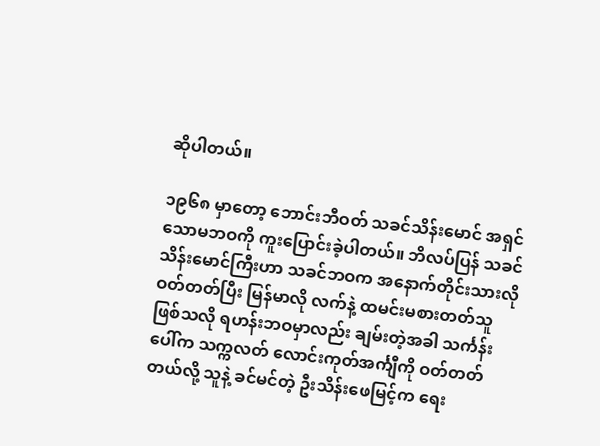ဆိုပါတယ်။

၁၉၆၈ မှာတော့ ဘောင်းဘီဝတ် သခင်သိန်းမောင် အရှင်သောမဘဝကို ကူးပြောင်းခဲ့ပါတယ်။ ဘိလပ်ပြန် သခင်သိန်းမောင်ကြီးဟာ သခင်ဘဝက အနောက်တိုင်းသားလို ဝတ်တတ်ပြီး မြန်မာလို လက်နဲ့ ထမင်းမစားတတ်သူ ဖြစ်သလို ရဟန်းဘဝမှာလည်း ချမ်းတဲ့အခါ သင်္ကန်းပေါ်က သက္ကလတ် လောင်းကုတ်အင်္ကျီကို ဝတ်တတ်တယ်လို့ သူနဲ့ ခင်မင်တဲ့ ဦးသိန်းဖေမြင့်က ရေး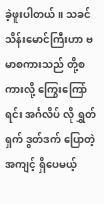ခဲ့ဖူးပါတယ်။ သခင်သိန်းမောင်ကြီးဟာ ဗမာစကားသည် တို့စကားလို့ ကြွေးကြော်ရင်း အင်္ဂလိပ် လို ရွှတ်ရှက် ဒွတ်ဒက် ပြောတဲ့ အကျင့် ရှိပေမယ့်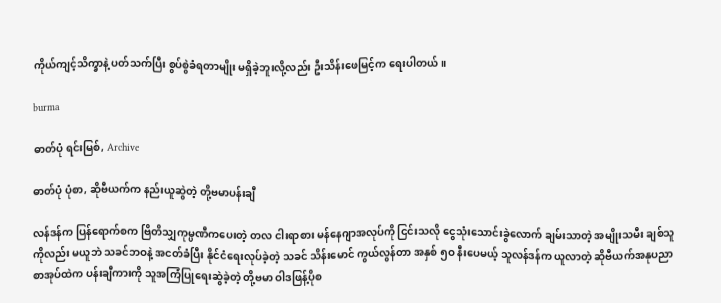ကိုယ်ကျင့်သိက္ခာနဲ့ ပတ်သက်ပြီး စွပ်စွဲခံရတာမျိုး မရှိခဲ့ဘူးလို့လည်း ဦးသိန်းဖေမြင့်က ရေးပါတယ်။

burma

ဓာတ်ပုံ ရင်းမြစ်, Archive

ဓာတ်ပုံ ပုံစာ, ဆိုဗီယက်က နည်းယူဆွဲတဲ့ တို့ဗမာပန်းချီ

လန်ဒန်က ပြန်ရောက်စက ဗြိတိသျှကုမ္ပဏီကပေးတဲ့ တလ ငါးရာစား မန်နေဂျာအလုပ်ကို ငြင်းသလို ငွေသုံးသောင်းခွဲလောက် ချမ်းသာတဲ့ အမျိုးသမီး ချစ်သူကိုလည်း မယူဘဲ သခင်ဘဝနဲ့ အငတ်ခံပြီး နိုင်ငံရေးလုပ်ခဲ့တဲ့ သခင် သိန်းမောင် ကွယ်လွန်တာ အနှစ် ၅ဝ နီးပေမယ့် သူလန်ဒန်က ယူလာတဲ့ ဆိုဗီယက်အနုပညာ စာအုပ်ထဲက ပန်းချီကားကို သူအကြံပြုရေးဆွဲခဲ့တဲ့ တို့ဗမာ ဝါဒဖြန့်ပိုစ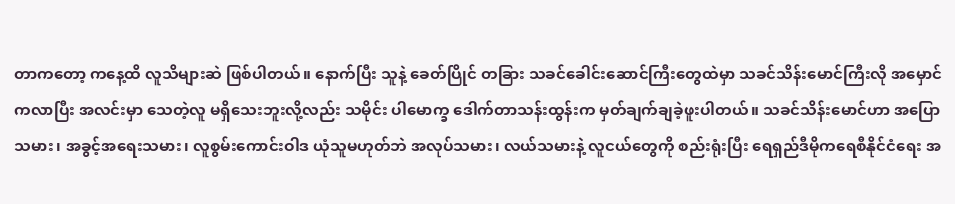တာကတော့ ကနေ့ထိ လူသိများဆဲ ဖြစ်ပါတယ်။ နောက်ပြီး သူနဲ့ ခေတ်ပြိုင် တခြား သခင်ခေါင်းဆောင်ကြီးတွေထဲမှာ သခင်သိန်းမောင်ကြီးလို အမှောင်ကလာပြီး အလင်းမှာ သေတဲ့လူ မရှိသေးဘူးလို့လည်း သမိုင်း ပါမောက္ခ ဒေါက်တာသန်းထွန်းက မှတ်ချက်ချခဲ့ဖူးပါတယ်။ သခင်သိန်းမောင်ဟာ အပြောသမား၊ အခွင့်အရေးသမား၊ လူစွမ်းကောင်းဝါဒ ယုံသူမဟုတ်ဘဲ အလုပ်သမား၊ လယ်သမားနဲ့ လူငယ်တွေကို စည်းရုံးပြီး ရေရှည်ဒီမိုကရေစီနိုင်ငံရေး အ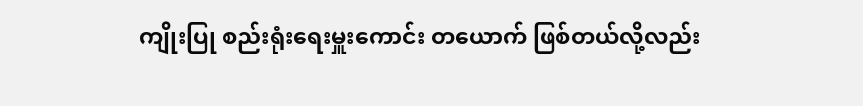ကျိုးပြု စည်းရုံးရေးမှူးကောင်း တယောက် ဖြစ်တယ်လို့လည်း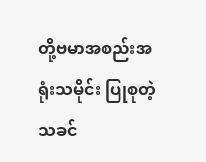တို့ဗမာအစည်းအရုံးသမိုင်း ပြုစုတဲ့ သခင်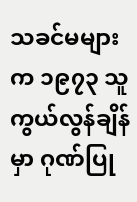သခင်မများက ၁၉၇၃ သူ ကွယ်လွန်ချိန်မှာ ဂုဏ်ပြု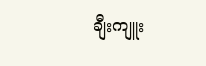ချီးကျူး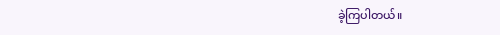ခဲ့ကြပါတယ်။